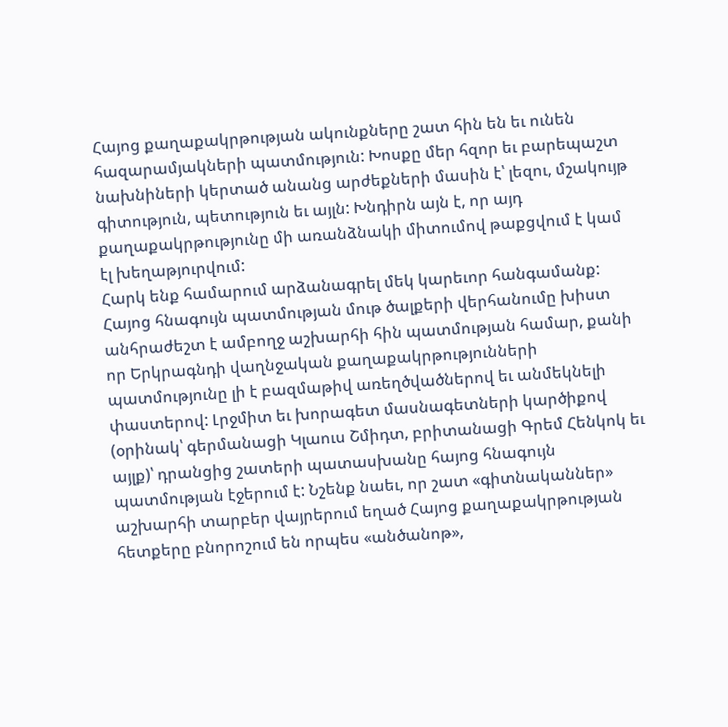Հայոց քաղաքակրթության ակունքները շատ հին են եւ ունեն հազարամյակների պատմություն: Խոսքը մեր հզոր եւ բարեպաշտ նախնիների կերտած անանց արժեքների մասին է՝ լեզու, մշակույթ գիտություն, պետություն եւ այլն: Խնդիրն այն է, որ այդ քաղաքակրթությունը մի առանձնակի միտումով թաքցվում է կամ էլ խեղաթյուրվում:
Հարկ ենք համարում արձանագրել մեկ կարեւոր հանգամանք: Հայոց հնագույն պատմության մութ ծալքերի վերհանումը խիստ անհրաժեշտ է ամբողջ աշխարհի հին պատմության համար, քանի որ Երկրագնդի վաղնջական քաղաքակրթությունների պատմությունը լի է բազմաթիվ առեղծվածներով եւ անմեկնելի փաստերով: Լրջմիտ եւ խորագետ մասնագետների կարծիքով (օրինակ՝ գերմանացի Կլաուս Շմիդտ, բրիտանացի Գրեմ Հենկոկ եւ այլք)՝ դրանցից շատերի պատասխանը հայոց հնագույն պատմության էջերում է: Նշենք նաեւ, որ շատ «գիտնականներ» աշխարհի տարբեր վայրերում եղած Հայոց քաղաքակրթության հետքերը բնորոշում են որպես «անծանոթ»,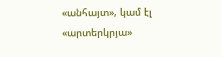«անհայտ», կամ էլ «արտերկրյա»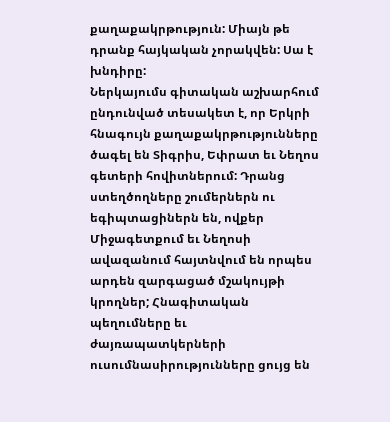քաղաքակրթություն: Միայն թե դրանք հայկական չորակվեն: Սա է խնդիրը:
Ներկայումս գիտական աշխարհում ընդունված տեսակետ է, որ Երկրի հնագույն քաղաքակրթությունները ծագել են Տիգրիս, Եփրատ եւ Նեղոս գետերի հովիտներում: Դրանց ստեղծողները շումերներն ու եգիպտացիներն են, ովքեր Միջագետքում եւ Նեղոսի ավազանում հայտնվում են որպես արդեն զարգացած մշակույթի կրողներ; Հնագիտական պեղումները եւ ժայռապատկերների ուսումնասիրությունները ցույց են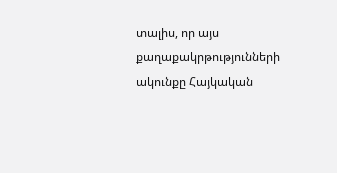տալիս, որ այս քաղաքակրթությունների ակունքը Հայկական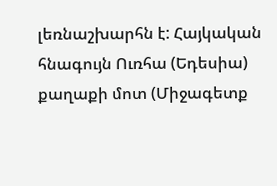լեռնաշխարհն է: Հայկական հնագույն Ուռհա (Եդեսիա) քաղաքի մոտ (Միջագետք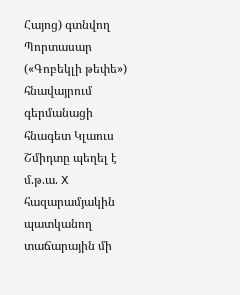Հայոց) գտնվող Պորտասար («Գոբեկլի թեփե») հնավայրում գերմանացի հնագետ Կլաուս Շմիդտը պեղել է մ.թ.ա. X հազարամյակին պատկանող տաճարային մի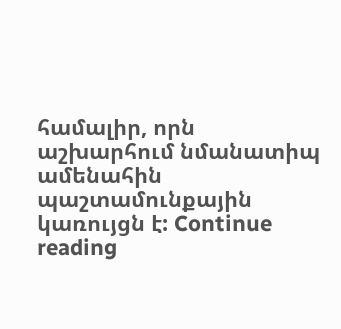համալիր, որն աշխարհում նմանատիպ ամենահին պաշտամունքային կառույցն է: Continue reading